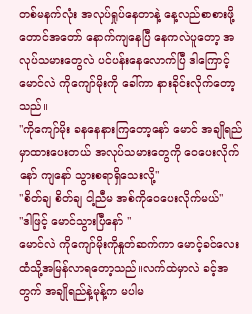တစ်မနက်လုံး အလုပ်ရှုပ်နေတာနဲ့ နေ့လည်စာစားဖို့တောင်အတော် နောက်ကျနေပြီ နေကလဲပူတော့ အလုပ်သမားတွေလဲ ပင်ပန်းနေလောက်ပြီ ဒါကြောင့်မောင်လဲ ကိုကျော်မိုးကို ခေါ်ကာ နားခိုင်းလိုက်တော့သည်။
"ကိုကျော်မိုး ခနနေနားကြတော့နော် မောင် အချိုရည်မှာထားပေးတယ် အလုပ်သမားတွေကို ဝေပေးလိုက်နော် ကျနော် သွားစရာရှိသေးလို့"
"စိတ်ချ စိတ်ချ ငါ့ညီမ အစ်ကိုဝေပေးလိုက်မယ်"
"ဒါဖြင့် မောင်သွားပြီနော် "
မောင်လဲ ကိုကျော်မိုးကိုနှုတ်ဆက်ကာ မောင့်ခင်လေးထံသို့အမြန်လာရတော့သည်။လက်ထဲမှာလဲ ခင့်အတွက် အချိုရည်နဲ့မုန့်က မပါမ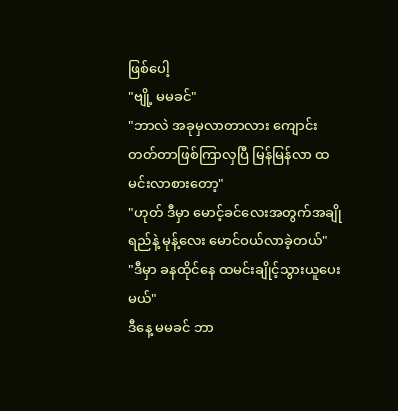ဖြစ်ပေါ့
"ဗျို့ မမခင်"
"ဘာလဲ အခုမှလာတာလား ကျောင်းတတ်တာဖြစ်ကြာလှပြီ မြန်မြန်လာ ထမင်းလာစားတော့"
"ဟုတ် ဒီမှာ မောင့်ခင်လေးအတွက်အချိုရည်နဲ့ မုန့်လေး မောင်ဝယ်လာခဲ့တယ်"
"ဒီမှာ ခနထိုင်နေ ထမင်းချိုင့်သွားယူပေးမယ်"
ဒီနေ့ မမခင် ဘာ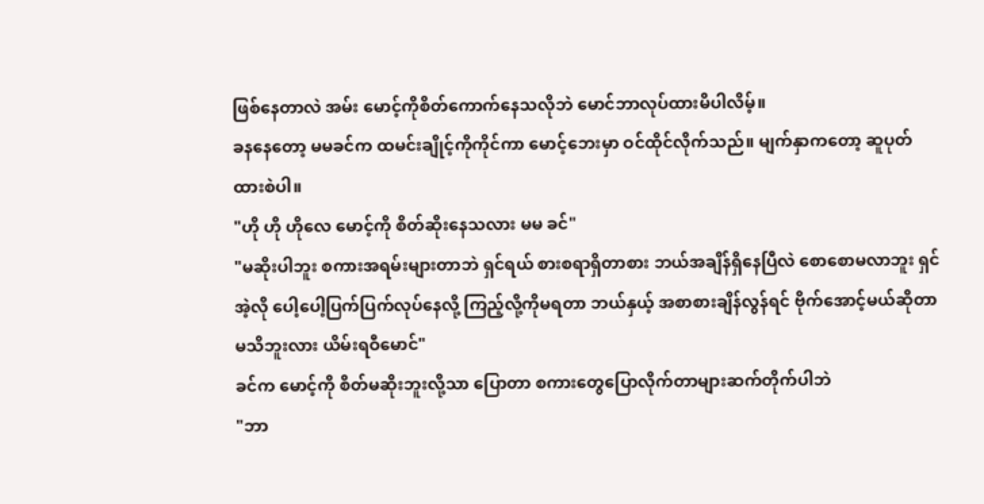ဖြစ်နေတာလဲ အမ်း မောင့်ကိုစိတ်ကောက်နေသလိုဘဲ မောင်ဘာလုပ်ထားမိပါလိမ့်။
ခနနေတော့ မမခင်က ထမင်းချိုင့်ကိုကိုင်ကာ မောင့်ဘေးမှာ ဝင်ထိုင်လိုက်သည်။ မျက်နှာကတော့ ဆူပုတ်ထားစဲပါ။
"ဟို ဟို ဟိုလေ မောင့်ကို စိတ်ဆိုးနေသလား မမ ခင်"
"မဆိုးပါဘူး စကားအရမ်းများတာဘဲ ရှင်ရယ် စားစရာရှိတာစား ဘယ်အချိန်ရှိနေပြီလဲ စောစောမလာဘူး ရှင်အဲ့လို ပေါ့ပေါ့ပြက်ပြက်လုပ်နေလို့ ကြည့်လို့ကိုမရတာ ဘယ်နှယ့် အစာစားချိန်လွန်ရင် ဗိုက်အောင့်မယ်ဆိုတာ မသိဘူးလား ယိမ်းရဝီမောင်"
ခင်က မောင့်ကို စိတ်မဆိုးဘူးလို့သာ ပြောတာ စကားတွေပြောလိုက်တာများဆက်တိုက်ပါဘဲ
"ဘာ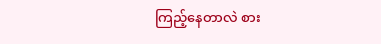ကြည့်နေတာလဲ စား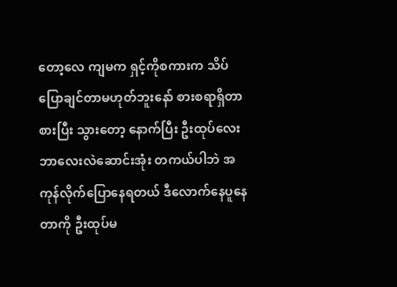တော့လေ ကျမက ရှင့်ကိုစကားက သိပ်ပြောချင်တာမဟုတ်ဘူးနော် စားစရာရှိတာစားပြီး သွားတော့ နောက်ပြီး ဦးထုပ်လေးဘာလေးလဲဆောင်းအုံး တကယ်ပါဘဲ အကုန်လိုက်ပြောနေရတယ် ဒီလောက်နေပူနေတာကို ဦးထုပ်မ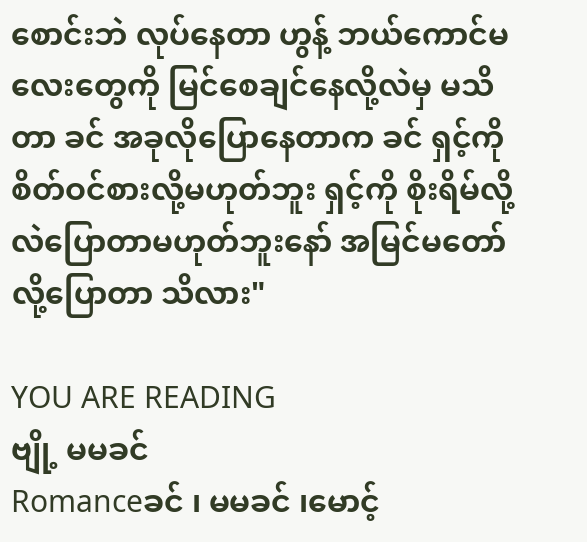စောင်းဘဲ လုပ်နေတာ ဟွန့် ဘယ်ကောင်မလေးတွေကို မြင်စေချင်နေလို့လဲမှ မသိတာ ခင် အခုလိုပြောနေတာက ခင် ရှင့်ကို စိတ်ဝင်စားလို့မဟုတ်ဘူး ရှင့်ကို စိုးရိမ်လို့လဲပြောတာမဟုတ်ဘူးနော် အမြင်မတော်လို့ပြောတာ သိလား"

YOU ARE READING
ဗျို့ မမခင်
Romanceခင် ၊ မမခင် ၊မောင့်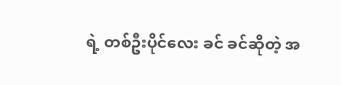ရဲ့ တစ်ဦးပိုင်လေး ခင် ခင်ဆိုတဲ့ အ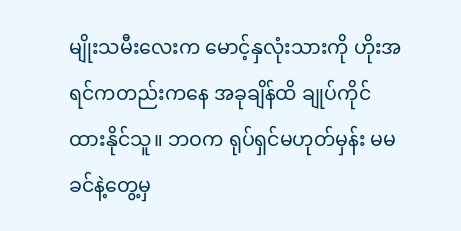မျိုးသမီးလေးက မောင့်နှလုံးသားကို ဟိုးအရင်ကတည်းကနေ အခုချိန်ထိ ချုပ်ကိုင်ထားနိုင်သူ။ ဘဝက ရုပ်ရှင်မဟုတ်မှန်း မမခင်နဲ့တွေ့မှ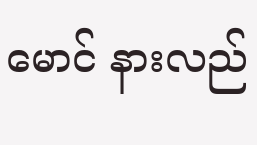မောင် နားလည်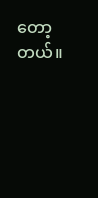တော့တယ်။